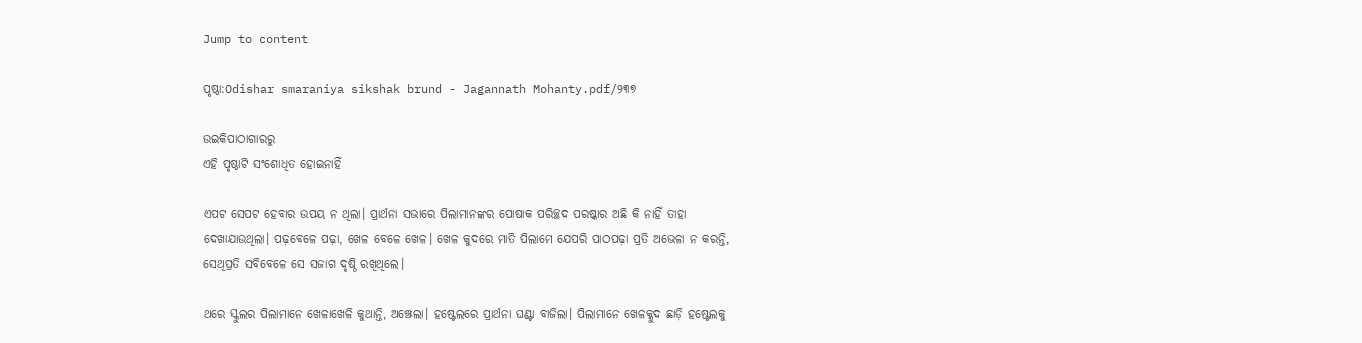Jump to content

ପୃଷ୍ଠା:Odishar smaraniya sikshak brund - Jagannath Mohanty.pdf/୨୩୭

ଉଇକିପାଠାଗାର‌ରୁ
ଏହି ପୃଷ୍ଠାଟି ସଂଶୋଧିତ ହୋଇନାହିଁ

ଏପଟ ସେପଟ ହେବାର ଉପୟ ନ ଥିଲା। ପ୍ରାର୍ଥନା ସଭାରେ ପିଲାମାନଙ୍କର ପୋଷାକ ପରିଚ୍ଛଦ ପରଷ୍କାର ଅଛି କି ନାହିଁ ତାହା ଦେଖାଯାଉଥିଲା। ପଢ଼ବେଳେ ପଢ଼ା, ଖେଳ ବେଳେ ଖେଳ। ଖେଳ କୁଦରେ ମାତି ପିଲାମେ ଯେପରି ପାଠପଢ଼ା ପ୍ରତି ଅଭେଳା ନ କରନ୍ତି, ସେଥିପ୍ରତି ସବିବେଳେ ସେ ସଜାଗ ଦୃଷ୍ଠି ରଖିଥିଲେ।

ଥରେ ସ୍କୁଲର ପିଲାମାନେ ଖେଳାଖେଳି କୁଥାନ୍ତି, ଅଞ୍ଝେଲା। ହଷ୍ଟେଲରେ ପ୍ରାର୍ଥନା ଘଣ୍ଟା ବାଜିଲା। ପିଲାମାନେ ଖେଳକ୍କୁଦ ଛାଡ଼ି ହଷ୍ଟେଲକୁ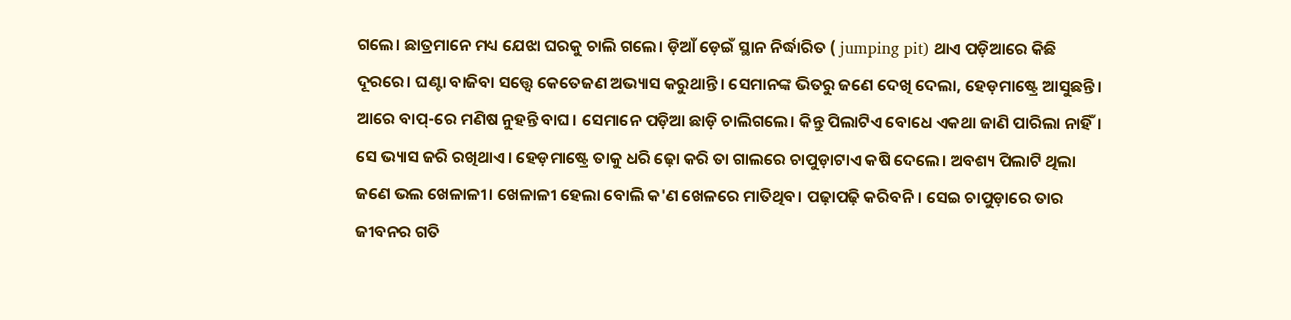ଗଲେ। ଛାତ୍ରମାନେ ମଧ୍ୟ ଯେଝା ଘରକୁ ଚାଲି ଗଲେ। ଡ଼ିଆଁ ଡ଼େଇଁ ସ୍ଥାନ ନିର୍ଦ୍ଧାରିତ ( jumping pit) ଥାଏ ପଡ଼ିଆରେ କିଛି ଦୂରରେ। ଘଣ୍ଟା ବାଜିବା ସତ୍ତ୍ୱେ କେତେଜଣ ଅଭ୍ୟାସ କରୁଥାନ୍ତି। ସେମାନଙ୍କ ଭିତରୁ ଜଣେ ଦେଖି ଦେଲା, ହେଡ଼ମାଷ୍ଟ୍ରେ ଆସୁଛନ୍ତି। ଆରେ ବାପ୍-ରେ ମଣିଷ ନୁହନ୍ତି ବାଘ। ସେମାନେ ପଡ଼ିଆ ଛାଡ଼ି ଚାଲିଗଲେ। କିନ୍ତୁ ପିଲାଟିଏ ବୋଧେ ଏକଥା ଜାଣି ପାରିଲା ନାହିଁ। ସେ ଭ୍ୟାସ ଜରି ରଖିଥାଏ। ହେଡ଼ମାଷ୍ଟ୍ରେ ତାକୁ ଧରି ଢ଼ୋ କରି ତା ଗାଲରେ ଚାପୁଡ଼ାଟାଏ କଷି ଦେଲେ। ଅବଶ୍ୟ ପିଲାଟି ଥିଲା ଜଣେ ଭଲ ଖେଳାଳୀ। ଖେଳାଳୀ ହେଲା ବୋଲି କ'ଣ ଖେଳରେ ମାତିଥିବ। ପଢ଼ାପଢ଼ି କରିବନି। ସେଇ ଚାପୁଡ଼ାରେ ତାର ଜୀବନର ଗତି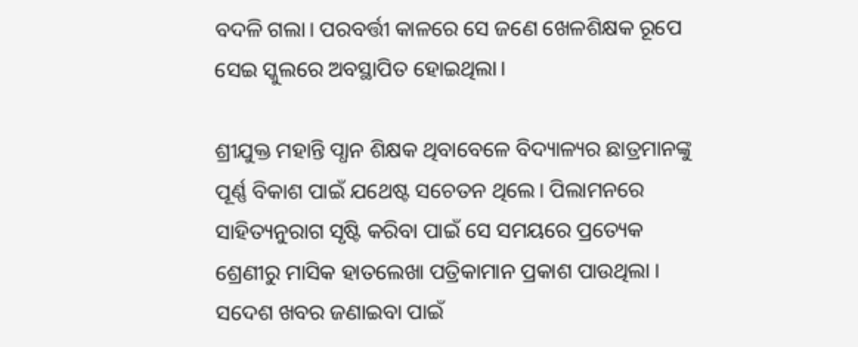ବଦଳି ଗଲା। ପରବର୍ତ୍ତୀ କାଳରେ ସେ ଜଣେ ଖେଳଶିକ୍ଷକ ରୂପେ ସେଇ ସ୍କୁଲରେ ଅବସ୍ଥାପିତ ହୋଇଥିଲା।

ଶ୍ରୀଯୁକ୍ତ ମହାନ୍ତି ପ୍ଧାନ ଶିକ୍ଷକ ଥିବାବେଳେ ବିଦ୍ୟାଳ୍ୟର ଛାତ୍ରମାନଙ୍କୁ ପୂର୍ଣ୍ଣ ବିକାଶ ପାଇଁ ଯଥେଷ୍ଟ ସଚେତନ ଥିଲେ। ପିଲାମନରେ ସାହିତ୍ୟନୁରାଗ ସୃଷ୍ଟି କରିବା ପାଇଁ ସେ ସମୟରେ ପ୍ରତ୍ୟେକ ଶ୍ରେଣୀରୁ ମାସିକ ହାତଲେଖା ପତ୍ରିକାମାନ ପ୍ରକାଶ ପାଉଥିଲା । ସଦେଶ ଖବର ଜଣାଇବା ପାଇଁ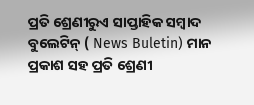ପ୍ରତି ଶ୍ରେଣୀରୁଏ ସାପ୍ତାହିକ ସମ୍ବାଦ ବୁଲେଟିନ୍ ( News Buletin) ମାନ ପ୍ରକାଶ ସହ ପ୍ରତି ଶ୍ରେଣୀ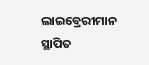ଲାଇବ୍ରେରୀମାନ ସ୍ଥାପିତ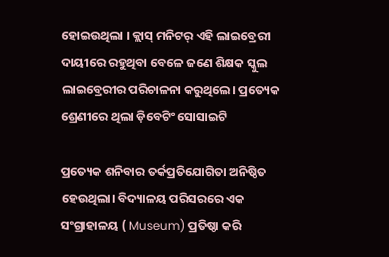ହୋଇଉଥିଲା । କ୍ଲାସ୍ ମନିଟର୍ ଏହି ଲାଇବ୍ରେରୀ ଦାୟୀରେ ରହୁଥିବା ବେଳେ ଜଣେ ଶିକ୍ଷକ ସ୍କୁଲ ଲାଇବ୍ରେରୀର ପରିଚାଳନା କରୁଥିଲେ। ପ୍ରତ୍ୟେକ ଶ୍ରେଣୀରେ ଥିଲା ଡ଼ିବେଟିଂ ସୋସାଇଟି

ପ୍ରତ୍ୟେକ ଶନିବାର ତର୍କପ୍ରତିଯୋଗିତା ଅନିଷ୍ଠିତ ହେଉଥିଲା। ବିଦ୍ୟାଳୟ ପରିସରରେ ଏକ ସଂଗ୍ରାହାଳୟ ( Museum) ପ୍ରତିଷ୍ଠା କରି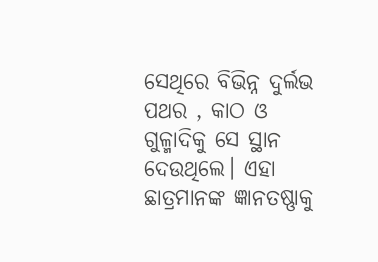ସେଥିରେ ବିଭିନ୍ନ ଦୁର୍ଲଭ ପଥର , କାଠ ଓ ଗୁଳ୍ମାଦିକୁ ସେ ସ୍ଥାନ ଦେଉଥିଲେ। ଏହା ଛାତ୍ରମାନଙ୍କ ଜ୍ଞାନତଷ୍ଣାକୁ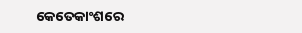କେତେକାଂଶରେ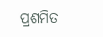ପ୍ରଶମିତ